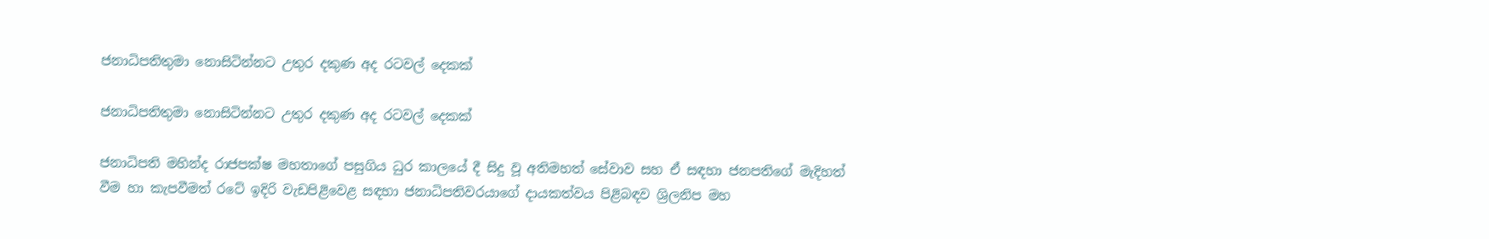ජනාධිපතිතුමා නොසිටින්නට උතුර දකුණ අද රටවල් දෙකක්

ජනාධිපතිතුමා නොසිටින්නට උතුර දකුණ අද රටවල් දෙකක්

ජනාධිපති මහින්ද රාජපක්ෂ මහතාගේ පසුගිය ධුර කාලයේ දී සිදු වූ අතිමහත් සේවාව සහ ඒ සඳහා ජනපතිගේ මැදිහත් වීම හා කැපවීමත් රටේ ඉදිරි වැඩපිළිවෙළ සඳහා ජනාධිපතිවරයාගේ දායකත්වය පිළිබඳව ශ්‍රිලනිප මහ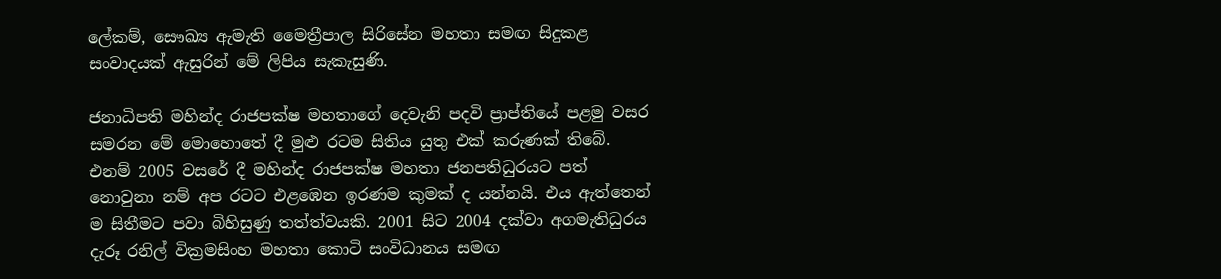ලේකම්, සෞඛ්‍ය ඇමැති මෛත්‍රීපාල සිරිසේන මහතා සමඟ සිදුකළ සංවාදයක් ඇසුරින් මේ ලිපිය සැකැසුණි.

ජනාධිපති මහින්ද රාජපක්ෂ මහතාගේ දෙවැනි පදවි ප්‍රාප්තියේ පළමු වසර සමරන මේ මොහොතේ දී මුළු රටම සිතිය යුතු එක් කරුණක් තිබේ. එනම් 2005 වසරේ දී මහින්ද රාජපක්ෂ මහතා ජනපතිධුරයට පත් නොවුනා නම් අප රටට එළඹෙන ඉරණම කුමක් ද යන්නයි. එය ඇත්තෙන් ම සිතීමට පවා බිහිසුණු තත්ත්වයකි. 2001 සිට 2004 දක්වා අගමැතිධුරය දැරූ රනිල් වික්‍රමසිංහ මහතා කොටි සංවිධානය සමඟ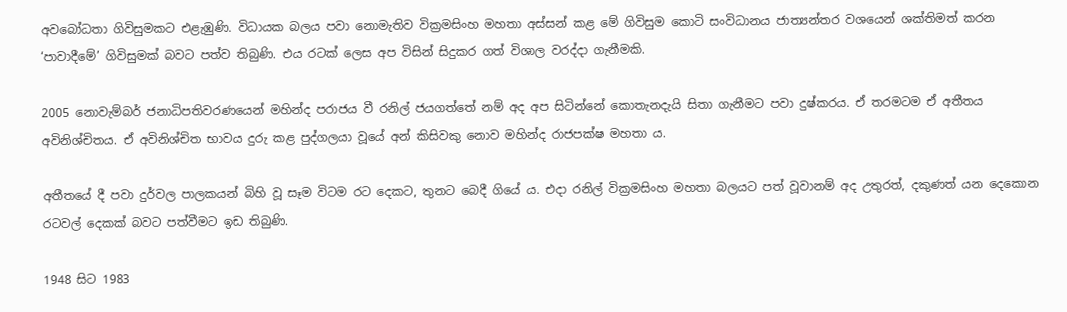අවබෝධතා ගිවිසුමකට එළැඹුණි. විධායක බලය පවා නොමැතිව වික්‍රමසිංහ මහතා අස්සන් කළ මේ ගිවිසුම කොටි සංවිධානය ජාත්‍යන්තර වශයෙන් ශක්තිමත් කරන ‘පාවාදීමේ’ ගිවිසුමක් බවට පත්ව තිබුණි. එය රටක් ලෙස අප විසින් සිදුකර ගත් විශාල වරද්දා ගැනීමකි.

2005 නොවැම්බර් ජනාධිපතිවරණයෙන් මහින්ද පරාජය වී රනිල් ජයගත්තේ නම් අද අප සිටින්නේ කොතැනදැයි සිතා ගැනීමට පවා දුෂ්කරය. ඒ තරමටම ඒ අතීතය අවිනිශ්චිතය. ඒ අවිනිශ්චිත භාවය දුරු කළ පුද්ගලයා වූයේ අන් කිසිවකු නොව මහින්ද රාජපක්ෂ මහතා ය.

අතීතයේ දී පවා දුර්වල පාලකයන් බිහි වූ සෑම විටම රට දෙකට, තුනට බෙදී ගියේ ය. එදා රනිල් වික්‍රමසිංහ මහතා බලයට පත් වූවානම් අද උතුරත්, දකුණත් යන දෙකොන රටවල් දෙකක් බවට පත්වීමට ඉඩ තිබුණි.

1948 සිට 1983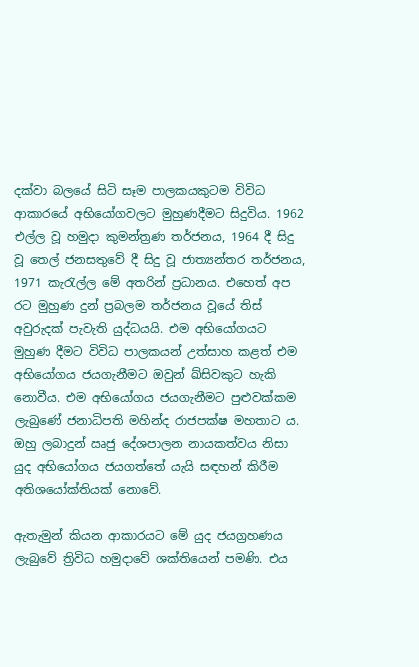දක්වා බලයේ සිටි සෑම පාලකයකුටම විවිධ ආකාරයේ අභියෝගවලට මුහුණදීමට සිදුවිය. 1962 එල්ල වූ හමුදා කුමන්ත්‍රණ තර්ජනය, 1964 දී සිදු වූ තෙල් ජනසතුවේ දී සිදු වූ ජාත්‍යන්තර තර්ජනය, 1971 කැරැල්ල මේ අතරින් ප්‍රධානය. එහෙත් අප රට මුහුණ දුන් ප්‍රබලම තර්ජනය වූයේ තිස් අවුරුදක් පැවැති යුද්ධයයි. එම අභියෝගයට මුහුණ දීමට විවිධ පාලකයන් උත්සාහ කළත් එම අභියෝගය ජයගැනීමට ඔවුන් ඛ්සිවකුට හැකි නොවීය. එම අභියෝගය ජයගැනීමට පුළුවක්කම ලැබුණේ ජනාධිපති මහින්ද රාජපක්ෂ මහතාට ය. ඔහු ලබාදුන් ඍජු දේශපාලන නායකත්වය නිසා යුද අභියෝගය ජයගත්තේ යැයි සඳහන් කිරීම අතිශයෝක්තියක් නොවේ.

ඇතැමුන් කියන ආකාරයට මේ යුද ජයග්‍රහණය ලැබුවේ ත්‍රිවිධ හමුදාවේ ශක්තියෙන් පමණි. එය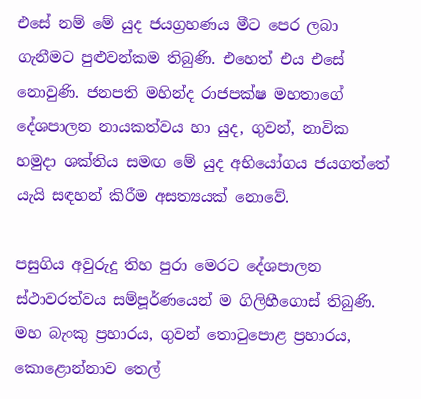එසේ නම් මේ යුද ජයග්‍රහණය මීට පෙර ලබා ගැනීමට පුළුවන්කම තිබුණි. එහෙත් එය එසේ නොවුණි. ජනපති මහින්ද රාජපක්ෂ මහතාගේ දේශපාලන නායකත්වය හා යුද, ගුවන්, නාවික හමුදා ශක්තිය සමඟ මේ යුද අභියෝගය ජයගත්තේ යැයි සඳහන් කිරීම අසත්‍යයක් නොවේ.

පසුගිය අවුරුදු තිහ පුරා මෙරට දේශපාලන ස්ථාවරත්වය සම්පූර්ණයෙන් ම ගිලිහීගොස් තිබුණි. මහ බැංකු ප්‍රහාරය, ගුවන් තොටුපොළ ප්‍රහාරය, කොළොන්නාව තෙල්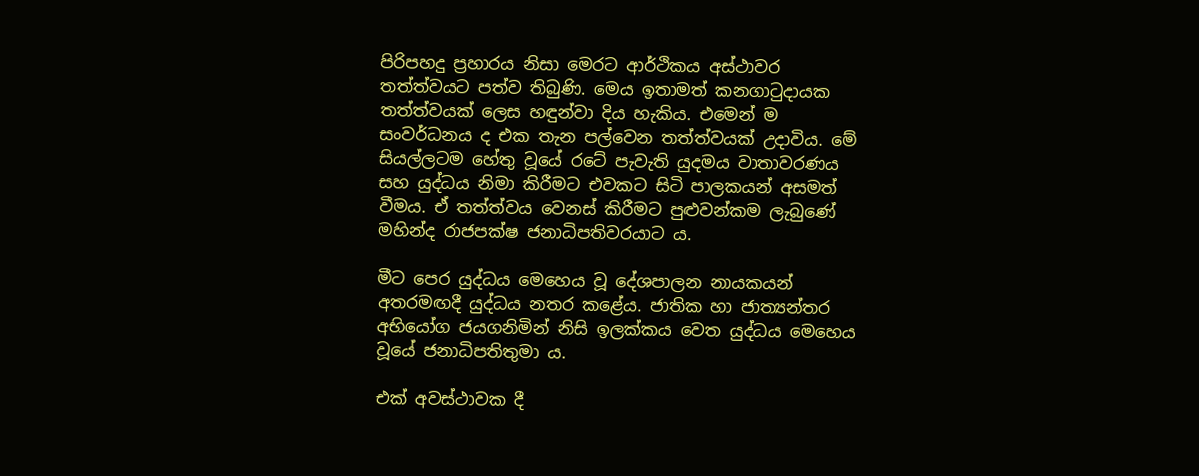පිරිපහදු ප්‍රහාරය නිසා මෙරට ආර්ථිකය අස්ථාවර තත්ත්වයට පත්ව තිබුණි. මෙය ඉතාමත් කනගාටුදායක තත්ත්වයක් ලෙස හඳුන්වා දිය හැකිය. එමෙන් ම සංවර්ධනය ද එක තැන පල්වෙන තත්ත්වයක් උදාවිය. මේ සියල්ලටම හේතු වූයේ රටේ පැවැති යුදමය වාතාවරණය සහ යුද්ධය නිමා කිරීමට එවකට සිටි පාලකයන් අසමත් වීමය. ඒ තත්ත්වය වෙනස් කිරීමට පුළුවන්කම ලැබුණේ මහින්ද රාජපක්ෂ ජනාධිපතිවරයාට ය.

මීට පෙර යුද්ධය මෙහෙය වූ දේශපාලන නායකයන් අතරමඟදී යුද්ධය නතර කළේය. ජාතික හා ජාත්‍යන්තර අභියෝග ජයගනිමින් නිසි ඉලක්කය වෙත යුද්ධය මෙහෙය වූයේ ජනාධිපතිතුමා ය.

එක් අවස්ථාවක දී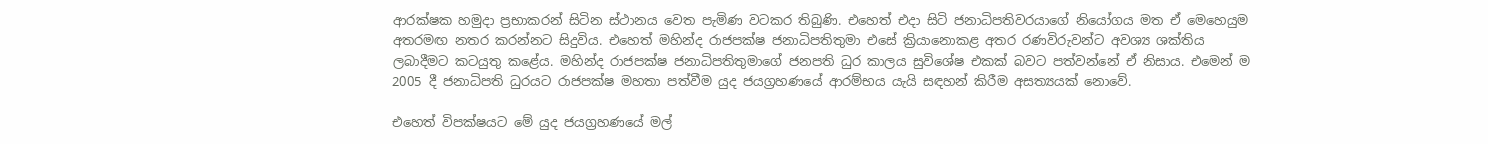ආරක්ෂක හමුදා ප්‍රභාකරන් සිටින ස්ථානය වෙත පැමිණ වටකර තිබුණි. එහෙත් එදා සිටි ජනාධිපතිවරයාගේ නියෝගය මත ඒ මෙහෙයුම අතරමඟ නතර කරන්නට සිදුවිය. එහෙත් මහින්ද රාජපක්ෂ ජනාධිපතිතුමා එසේ ක්‍රියානොකළ අතර රණවිරුවන්ට අවශ්‍ය ශක්තිය ලබාදීමට කටයුතු කළේය. මහින්ද රාජපක්ෂ ජනාධිපතිතුමාගේ ජනපති ධුර කාලය සුවිශේෂ එකක් බවට පත්වන්නේ ඒ නිසාය. එමෙන් ම 2005 දී ජනාධිපති ධුරයට රාජපක්ෂ මහතා පත්වීම යුද ජයග්‍රහණයේ ආරම්භය යැයි සඳහන් කිරීම අසත්‍යයක් නොවේ.

එහෙත් විපක්ෂයට මේ යුද ජයග්‍රහණයේ මල්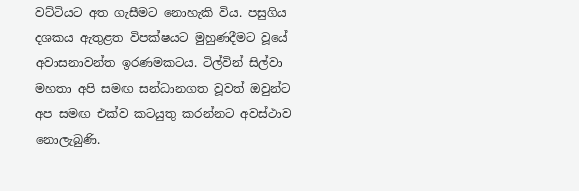වට්ටියට අත ගැසීමට නොහැකි විය. පසුගිය දශකය ඇතුළත විපක්ෂයට මුහුණදීමට වූයේ අවාසනාවන්ත ඉරණමකටය. ටිල්වින් සිල්වා මහතා අපි සමඟ සන්ධානගත වූවත් ඔවුන්ට අප සමඟ එක්ව කටයුතු කරන්නට අවස්ථාව නොලැබුණි.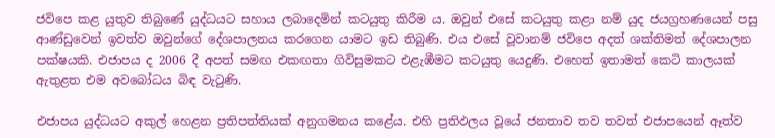ජවිපෙ කළ යුතුව තිබුණේ යුද්ධයට සහාය ලබාදෙමින් කටයුතු කිරීම ය. ඔවුන් එසේ කටයුතු කළා නම් යුද ජයග්‍රහණයෙන් පසු ආණ්ඩුවෙන් ඉවත්ව ඔවුන්ගේ දේශපාලනය කරගෙන යාමට ඉඩ තිබුණි. එය එසේ වූවානම් ජවිපෙ අදත් ශක්තිමත් දේශපාලන පක්ෂයකි. එජාපය ද 2006 දී අපත් සමඟ එකඟතා ගිවිසුමකට එළැඹීමට කටයුතු යෙදුණි. එහෙත් ඉතාමත් කෙටි කාලයක් ඇතුළත එම අවබෝධය බිඳ වැටුණි.

එජාපය යුද්ධයට අකුල් හෙළන ප්‍රතිපත්තියක් අනුගමනය කළේය. එහි ප්‍රතිඵලය වූයේ ජනතාව තව තවත් එජාපයෙන් ඈත්ව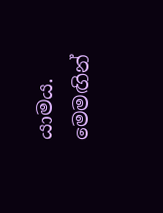යාමය. මෙමඟින්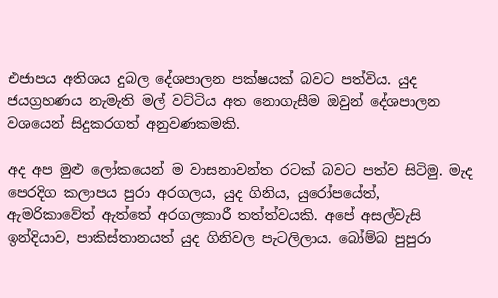එජාපය අතිශය දුබල දේශපාලන පක්ෂයක් බවට පත්විය. යුද ජයග්‍රහණය නැමැති මල් වට්ටිය අත නොගැසීම ඔවුන් දේශපාලන වශයෙන් සිදුකරගත් අනුවණකමකි.

අද අප මුළු ලෝකයෙන් ම වාසනාවන්ත රටක් බවට පත්ව සිටිමු. මැද පෙරදිග කලාපය පුරා අරගලය, යුද ගිනිය, යුරෝපයේත්, ඇමරිකාවේත් ඇත්තේ අරගලකාරී තත්ත්වයකි. අපේ අසල්වැසි ඉන්දියාව, පාකිස්තානයත් යුද ගිනිවල පැටලිලාය. බෝම්බ පුපුරා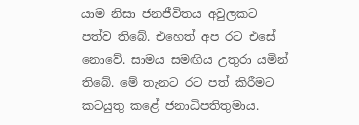යාම නිසා ජනජීවිතය අවුලකට පත්ව තිබේ. එහෙත් අප රට එසේ නොවේ. සාමය සමඟිය උතුරා යමින් තිබේ. මේ තැනට රට පත් කිරීමට කටයුතු කළේ ජනාධිපතිතුමාය.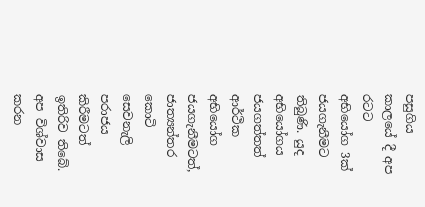පසුගිය කාලයේ දී අප රටට අභියෝග 3ක් ජයගැනීමට තිබුණි. යුද අභියෝගය ජයගත්තත් ආර්ථික අභියෝග ජයගැනීමටත්, ජාත්‍යන්තර කොටි සෙවනැලි පරාජය කිරීමටත් ඉතිරිව තිබේ. අප විශ්වාස කරන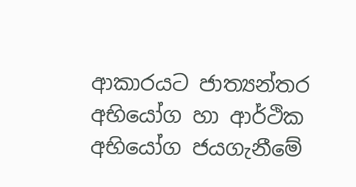ආකාරයට ජාත්‍යන්තර අභියෝග හා ආර්ථික අභියෝග ජයගැනීමේ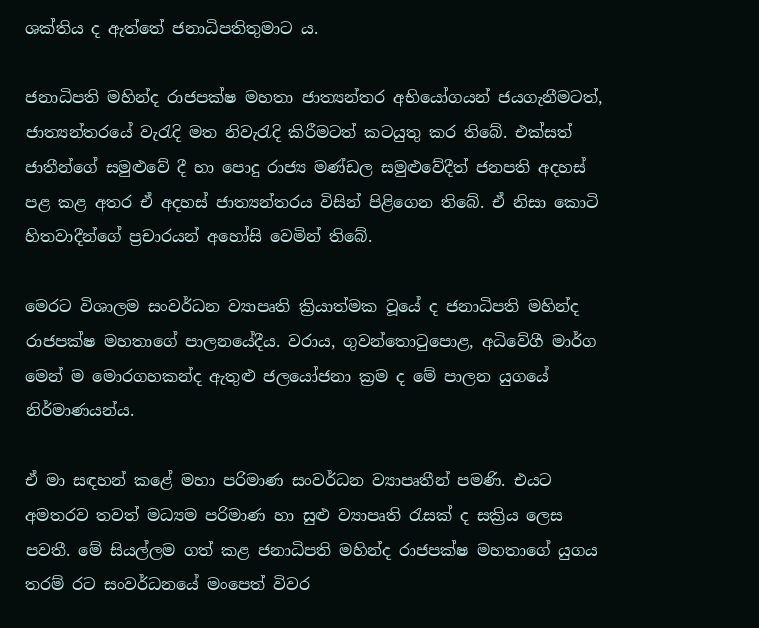ශක්තිය ද ඇත්තේ ජනාධිපතිතුමාට ය.

ජනාධිපති මහින්ද රාජපක්ෂ මහතා ජාත්‍යන්තර අභියෝගයන් ජයගැනීමටත්, ජාත්‍යන්තරයේ වැරැදි මත නිවැරැදි කිරීමටත් කටයුතු කර තිබේ. එක්සත් ජාතීන්ගේ සමුළුවේ දී හා පොදු රාජ්‍ය මණ්ඩල සමුළුවේදීත් ජනපති අදහස් පළ කළ අතර ඒ අදහස් ජාත්‍යන්තරය විසින් පිළිගෙන තිබේ. ඒ නිසා කොටි හිතවාදීන්ගේ ප්‍රචාරයන් අහෝසි වෙමින් තිබේ.

මෙරට විශාලම සංවර්ධන ව්‍යාපෘති ක්‍රියාත්මක වූයේ ද ජනාධිපති මහින්ද රාජපක්ෂ මහතාගේ පාලනයේදීය. වරාය, ගුවන්තොටුපොළ, අධිවේගී මාර්ග මෙන් ම මොරගහකන්ද ඇතුළු ජලයෝජනා ක්‍රම ද මේ පාලන යුගයේ නිර්මාණයන්ය.

ඒ මා සඳහන් කළේ මහා පරිමාණ සංවර්ධන ව්‍යාපෘතීන් පමණි. එයට අමතරව තවත් මධ්‍යම පරිමාණ හා සුළු ව්‍යාපෘති රැසක් ද සක්‍රිය ලෙස පවතී. මේ සියල්ලම ගත් කළ ජනාධිපති මහින්ද රාජපක්ෂ මහතාගේ යුගය තරම් රට සංවර්ධනයේ මංපෙත් විවර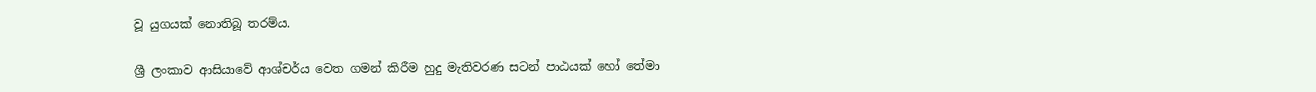වූ යුගයක් නොතිබූ තරම්ය.

ශ්‍රී ලංකාව ආසියාවේ ආශ්චර්ය වෙත ගමන් කිරීම හුදු මැතිවරණ සටන් පාඨයක් හෝ තේමා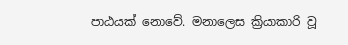පාඨයක් නොවේ. මනාලෙස ක්‍රියාකාරි වූ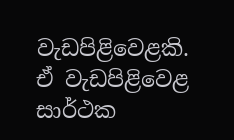වැඩපිළිවෙළකි. ඒ වැඩපිළිවෙළ සාර්ථක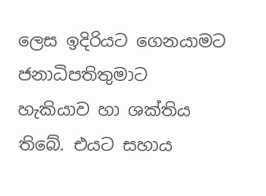ලෙස ඉදිරියට ගෙනයාමට ජනාධිපතිතුමාට හැකියාව හා ශක්තිය තිබේ. එයට සහාය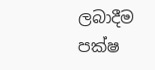ලබාදීම පක්ෂ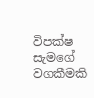විපක්ෂ සැමගේ වගකීමකි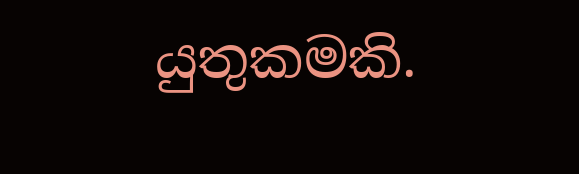යුතුකමකි.